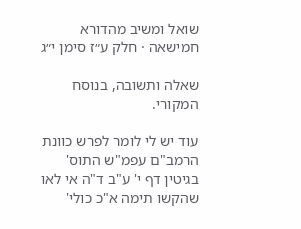שואל ומשיב מהדורא חמישאה · חלק ע״ז סימן י״ג

שאלה ותשובה, בנוסח המקורי.

עוד יש לי לומר לפרש כוונת הרמב"ם עפמ"ש התוס' בגיטין דף י' ע"ב ד"ה אי לאו שהקשו תימה א"כ כולי'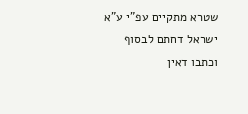שטרא מתקיים עפ"י ע"א ישראל דחתם לבסוף וכתבו דאין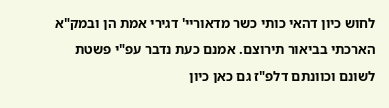לחוש כיון דהאי כותי כשר מדאוריי' דגירי אמת הן ובמק"א הארכתי בביאור תירוצם. אמנם כעת נדבר עפ"י פשטת לשונם וכוונתם דלפ"ז גם כאן כיון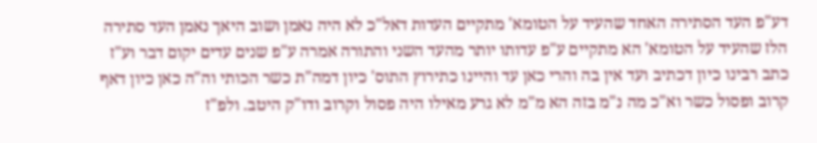דע"פ העד הסתירה האחד שהעיד על הטומא' מתקיים העדות דאל"כ לא היה נאמן ושוב היאך נאמן העד סתירה הלז שהעיד על הטומא' הא מתקיים ע"פ עדותו יותר מהעד השני והתורה אמרה ע"פ שנים עדים יקום דבר וע"ז כתב רבינו כיון דכתיב ועד אין בה והרי כאן עד והיינו כתירוץ התוס' כיון דמה"ת כשר הכותי וה"ה כאן כיון דאף קרוב ופסול כשר וא"כ מה נ"מ בזה הא מ"מ לא גרע מאילו היה פסול וקרוב ודו"ק היטב. ולפ"ז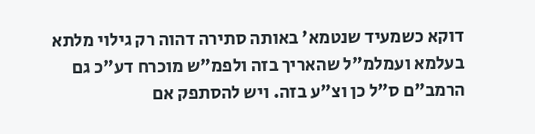דוקא כשמעיד שנטמא' באותה סתירה דהוה רק גילוי מלתא בעלמא ועמלמ"ל שהאריך בזה ולפמ"ש מוכרח דע"כ גם הרמב"ם ס"ל כן וצ"ע בזה. ויש להסתפק אם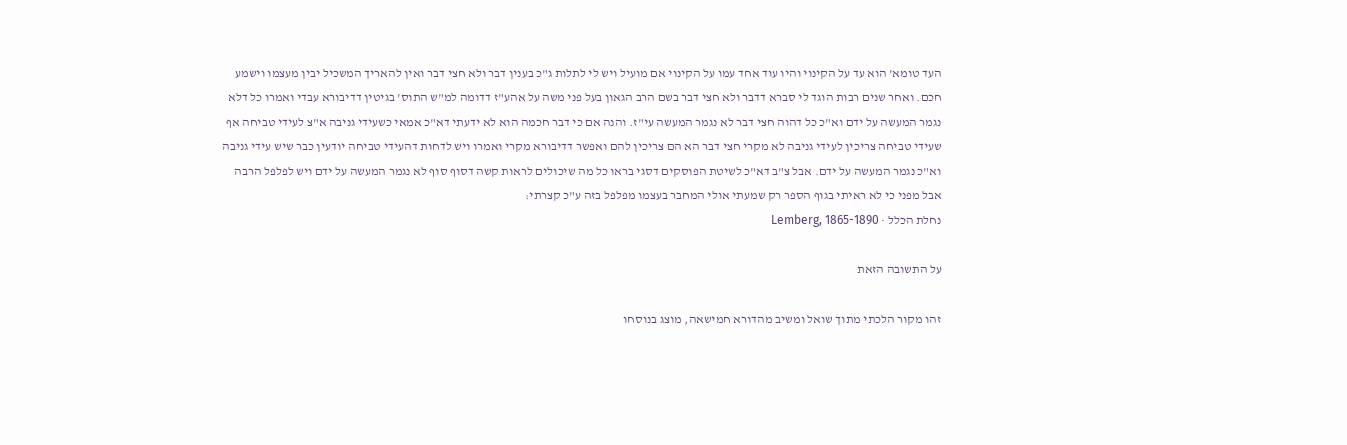העד טומא' הוא עד על הקינוי והיו עוד אחד עמו על הקינוי אם מועיל ויש לי לתלות ג"כ בענין דבר ולא חצי דבר ואין להאריך המשכיל יבין מעצמו וישמע חכם. ואחר שנים רבות הוגד לי סברא דדבר ולא חצי דבר בשם הרב הגאון בעל פני משה על אהע"ז דדומה למ"ש התוס' בגיטין דדיבורא עבדי ואמרו כל דלא נגמר המעשה על ידם וא"כ כל דהוה חצי דבר לא נגמר המעשה עי"ז. והנה אם כי דבר חכמה הוא לא ידעתי דא"כ אמאי כשעידי גניבה א"צ לעידי טביחה אף שעידי טביחה צריכין לעידי גניבה לא מקרי חצי דבר הא הם צריכין להם ואפשר דדיבורא מקרי ואמרו ויש לדחות דהעידי טביחה יודעין כבר שיש עידי גניבה וא"כ נגמר המעשה על ידם. אבל צ"ב דא"כ לשיטת הפוסקים דסגי בראו כל מה שיכולים לראות קשה דסוף סוף לא נגמר המעשה על ידם ויש לפלפל הרבה אבל מפני כי לא ראיתי בגוף הספר רק שמעתי אולי המחבר בעצמו מפלפל בזה ע"כ קצרתי:
נחלת הכלל · Lemberg, 1865-1890

על התשובה הזאת

זהו מקור הלכתי מתוך שואל ומשיב מהדורא חמישאה, מוצג בנוסחו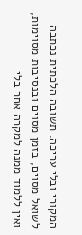המקורי ובלי עריכה. תשובה הלכתית נכתבה לשואל מסוים, בזמן מסוים ובנסיבות מסוימות, ואין ללמוד ממנה למקרה אחר בלי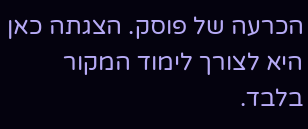הכרעה של פוסק. הצגתה כאן היא לצורך לימוד המקור בלבד.